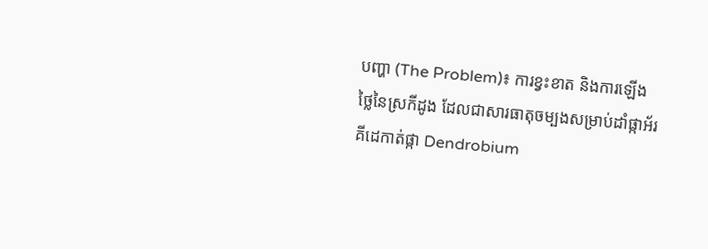បញ្ហា (The Problem)៖ ការខ្វះខាត និងការឡើងថ្លៃនៃស្រកីដូង ដែលជាសារធាតុចម្បងសម្រាប់ដាំផ្កាអ័រគីដេកាត់ផ្កា Dendrobium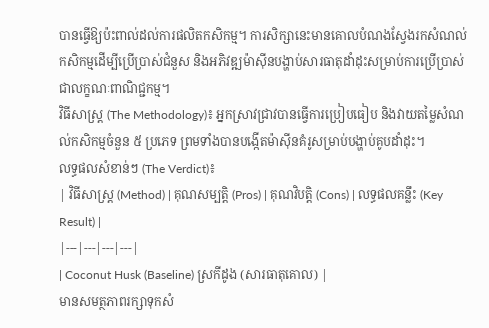បានធ្វើឱ្យប៉ះពាល់ដល់ការផលិតកសិកម្ម។ ការសិក្សានេះមានគោលបំណងស្វែងរកសំណល់កសិកម្មដើម្បីប្រើប្រាស់ជំនួស និងអភិវឌ្ឍម៉ាស៊ីនបង្ហាប់សារធាតុដាំដុះសម្រាប់ការប្រើប្រាស់ជាលក្ខណៈពាណិជ្ជកម្ម។
វិធីសាស្ត្រ (The Methodology)៖ អ្នកស្រាវជ្រាវបានធ្វើការប្រៀបធៀប និងវាយតម្លៃសំណល់កសិកម្មចំនួន ៥ ប្រភេទ ព្រមទាំងបានបង្កើតម៉ាស៊ីនគំរូសម្រាប់បង្ហាប់គូបដាំដុះ។
លទ្ធផលសំខាន់ៗ (The Verdict)៖
| វិធីសាស្ត្រ (Method) | គុណសម្បត្តិ (Pros) | គុណវិបត្តិ (Cons) | លទ្ធផលគន្លឹះ (Key Result) |
|---|---|---|---|
| Coconut Husk (Baseline) ស្រកីដូង (សារធាតុគោល) |
មានសមត្ថភាពរក្សាទុកសំ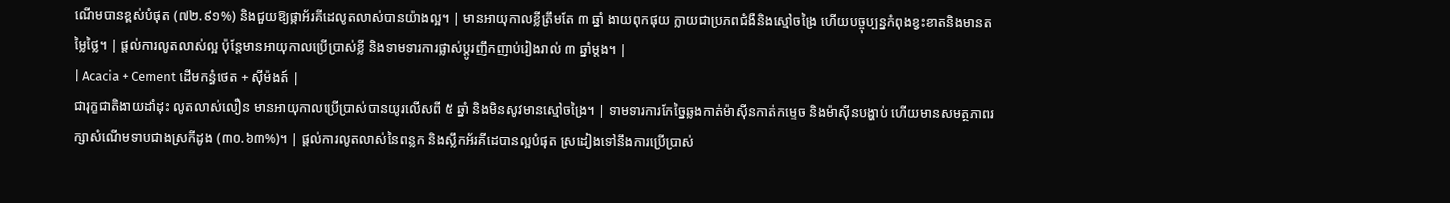ណើមបានខ្ពស់បំផុត (៧២.៩១%) និងជួយឱ្យផ្កាអ័រគីដេលូតលាស់បានយ៉ាងល្អ។ | មានអាយុកាលខ្លីត្រឹមតែ ៣ ឆ្នាំ ងាយពុកផុយ ក្លាយជាប្រភពជំងឺនិងស្មៅចង្រៃ ហើយបច្ចុប្បន្នកំពុងខ្វះខាតនិងមានតម្លៃថ្លៃ។ | ផ្តល់ការលូតលាស់ល្អ ប៉ុន្តែមានអាយុកាលប្រើប្រាស់ខ្លី និងទាមទារការផ្លាស់ប្តូរញឹកញាប់រៀងរាល់ ៣ ឆ្នាំម្តង។ |
| Acacia + Cement ដើមកន្ធំថេត + ស៊ីម៉ងត៍ |
ជារុក្ខជាតិងាយដាំដុះ លូតលាស់លឿន មានអាយុកាលប្រើប្រាស់បានយូរលើសពី ៥ ឆ្នាំ និងមិនសូវមានស្មៅចង្រៃ។ | ទាមទារការកែច្នៃឆ្លងកាត់ម៉ាស៊ីនកាត់កម្ទេច និងម៉ាស៊ីនបង្ហាប់ ហើយមានសមត្ថភាពរក្សាសំណើមទាបជាងស្រកីដូង (៣០.៦៣%)។ | ផ្តល់ការលូតលាស់នៃពន្លក និងស្លឹកអ័រគីដេបានល្អបំផុត ស្រដៀងទៅនឹងការប្រើប្រាស់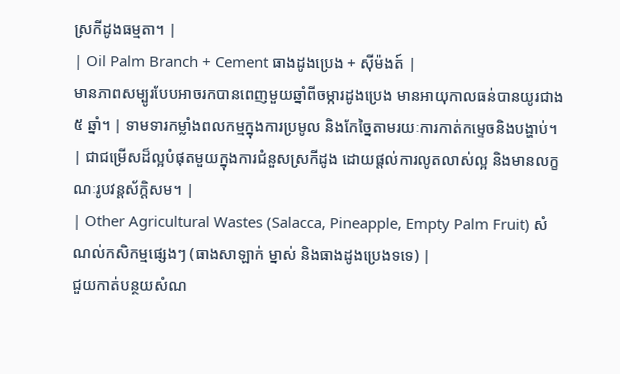ស្រកីដូងធម្មតា។ |
| Oil Palm Branch + Cement ធាងដូងប្រេង + ស៊ីម៉ងត៍ |
មានភាពសម្បូរបែបអាចរកបានពេញមួយឆ្នាំពីចម្ការដូងប្រេង មានអាយុកាលធន់បានយូរជាង ៥ ឆ្នាំ។ | ទាមទារកម្លាំងពលកម្មក្នុងការប្រមូល និងកែច្នៃតាមរយៈការកាត់កម្ទេចនិងបង្ហាប់។ | ជាជម្រើសដ៏ល្អបំផុតមួយក្នុងការជំនួសស្រកីដូង ដោយផ្តល់ការលូតលាស់ល្អ និងមានលក្ខណៈរូបវន្តស័ក្តិសម។ |
| Other Agricultural Wastes (Salacca, Pineapple, Empty Palm Fruit) សំណល់កសិកម្មផ្សេងៗ (ធាងសាឡាក់ ម្នាស់ និងធាងដូងប្រេងទទេ) |
ជួយកាត់បន្ថយសំណ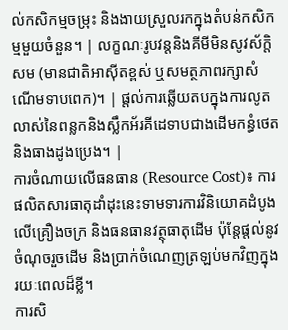ល់កសិកម្មចម្រុះ និងងាយស្រួលរកក្នុងតំបន់កសិកម្មមួយចំនួន។ | លក្ខណៈរូបវន្តនិងគីមីមិនសូវស័ក្តិសម (មានជាតិអាស៊ីតខ្ពស់ ឬសមត្ថភាពរក្សាសំណើមទាបពេក)។ | ផ្តល់ការឆ្លើយតបក្នុងការលូតលាស់នៃពន្លកនិងស្លឹកអ័រគីដេទាបជាងដើមកន្ធំថេត និងធាងដូងប្រេង។ |
ការចំណាយលើធនធាន (Resource Cost)៖ ការផលិតសារធាតុដាំដុះនេះទាមទារការវិនិយោគដំបូងលើគ្រឿងចក្រ និងធនធានវត្ថុធាតុដើម ប៉ុន្តែផ្តល់នូវចំណុចរួចដើម និងប្រាក់ចំណេញត្រឡប់មកវិញក្នុងរយៈពេលដ៏ខ្លី។
ការសិ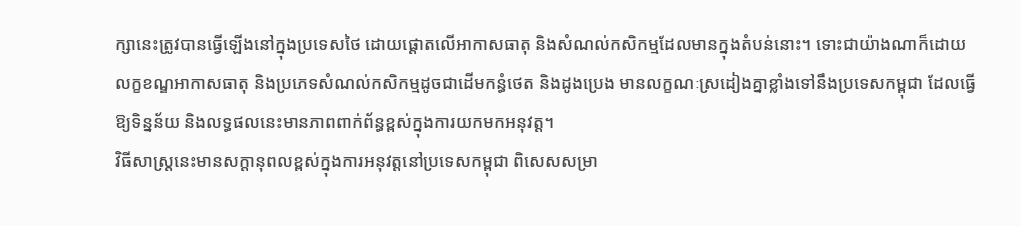ក្សានេះត្រូវបានធ្វើឡើងនៅក្នុងប្រទេសថៃ ដោយផ្តោតលើអាកាសធាតុ និងសំណល់កសិកម្មដែលមានក្នុងតំបន់នោះ។ ទោះជាយ៉ាងណាក៏ដោយ លក្ខខណ្ឌអាកាសធាតុ និងប្រភេទសំណល់កសិកម្មដូចជាដើមកន្ធំថេត និងដូងប្រេង មានលក្ខណៈស្រដៀងគ្នាខ្លាំងទៅនឹងប្រទេសកម្ពុជា ដែលធ្វើឱ្យទិន្នន័យ និងលទ្ធផលនេះមានភាពពាក់ព័ន្ធខ្ពស់ក្នុងការយកមកអនុវត្ត។
វិធីសាស្ត្រនេះមានសក្តានុពលខ្ពស់ក្នុងការអនុវត្តនៅប្រទេសកម្ពុជា ពិសេសសម្រា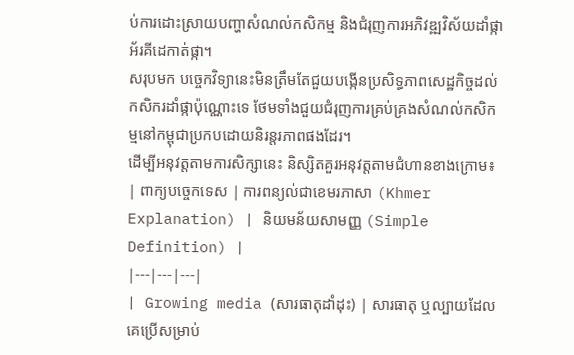ប់ការដោះស្រាយបញ្ហាសំណល់កសិកម្ម និងជំរុញការអភិវឌ្ឍវិស័យដាំផ្កាអ័រគីដេកាត់ផ្កា។
សរុបមក បច្ចេកវិទ្យានេះមិនត្រឹមតែជួយបង្កើនប្រសិទ្ធភាពសេដ្ឋកិច្ចដល់កសិករដាំផ្កាប៉ុណ្ណោះទេ ថែមទាំងជួយជំរុញការគ្រប់គ្រងសំណល់កសិកម្មនៅកម្ពុជាប្រកបដោយនិរន្តរភាពផងដែរ។
ដើម្បីអនុវត្តតាមការសិក្សានេះ និស្សិតគួរអនុវត្តតាមជំហានខាងក្រោម៖
| ពាក្យបច្ចេកទេស | ការពន្យល់ជាខេមរភាសា (Khmer Explanation) | និយមន័យសាមញ្ញ (Simple Definition) |
|---|---|---|
| Growing media (សារធាតុដាំដុះ) | សារធាតុ ឬល្បាយដែលគេប្រើសម្រាប់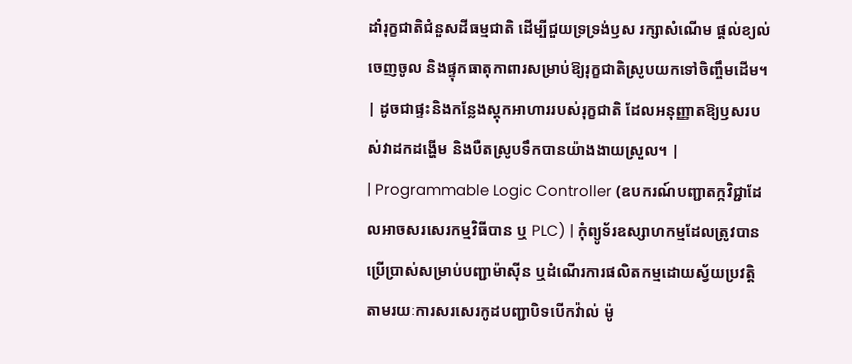ដាំរុក្ខជាតិជំនួសដីធម្មជាតិ ដើម្បីជួយទ្រទ្រង់ឫស រក្សាសំណើម ផ្តល់ខ្យល់ចេញចូល និងផ្ទុកធាតុកាពារសម្រាប់ឱ្យរុក្ខជាតិស្រូបយកទៅចិញ្ចឹមដើម។ | ដូចជាផ្ទះនិងកន្លែងស្តុកអាហាររបស់រុក្ខជាតិ ដែលអនុញ្ញាតឱ្យឫសរបស់វាដកដង្ហើម និងបឺតស្រូបទឹកបានយ៉ាងងាយស្រួល។ |
| Programmable Logic Controller (ឧបករណ៍បញ្ជាតក្កវិជ្ជាដែលអាចសរសេរកម្មវិធីបាន ឬ PLC) | កុំព្យូទ័រឧស្សាហកម្មដែលត្រូវបានប្រើប្រាស់សម្រាប់បញ្ជាម៉ាស៊ីន ឬដំណើរការផលិតកម្មដោយស្វ័យប្រវត្តិ តាមរយៈការសរសេរកូដបញ្ជាបិទបើកវ៉ាល់ ម៉ូ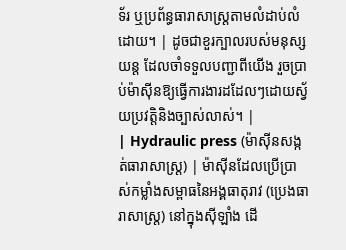ទ័រ ឬប្រព័ន្ធធារាសាស្ត្រតាមលំដាប់លំដោយ។ | ដូចជាខួរក្បាលរបស់មនុស្សយន្ត ដែលចាំទទួលបញ្ជាពីយើង រួចប្រាប់ម៉ាស៊ីនឱ្យធ្វើការងារដដែលៗដោយស្វ័យប្រវត្តិនិងច្បាស់លាស់។ |
| Hydraulic press (ម៉ាស៊ីនសង្កត់ធារាសាស្ត្រ) | ម៉ាស៊ីនដែលប្រើប្រាស់កម្លាំងសម្ពាធនៃអង្គធាតុរាវ (ប្រេងធារាសាស្ត្រ) នៅក្នុងស៊ីឡាំង ដើ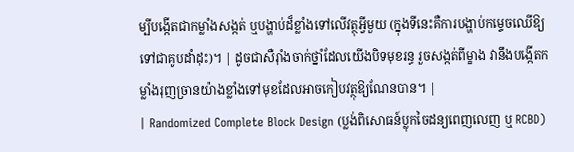ម្បីបង្កើតជាកម្លាំងសង្កត់ ឬបង្ហាប់ដ៏ខ្លាំងទៅលើវត្ថុអ្វីមួយ (ក្នុងទីនេះគឺការបង្ហាប់កម្ទេចឈើឱ្យទៅជាគូបដាំដុះ)។ | ដូចជាសឺរ៉ាំងចាក់ថ្នាំដែលយើងបិទមុខរន្ធ រួចសង្កត់ពីម្ខាង វានឹងបង្កើតកម្លាំងរុញច្រានយ៉ាងខ្លាំងទៅមុខដែលអាចកៀបវត្ថុឱ្យណែនបាន។ |
| Randomized Complete Block Design (ប្លង់ពិសោធន៍ប្លុកចៃដន្យពេញលេញ ឬ RCBD)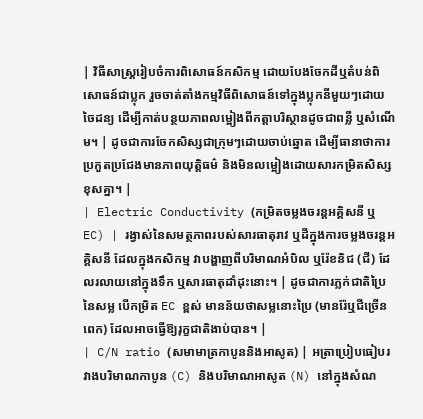| វិធីសាស្ត្ររៀបចំការពិសោធន៍កសិកម្ម ដោយបែងចែកដីឬតំបន់ពិសោធន៍ជាប្លុក រួចចាត់តាំងកម្មវិធីពិសោធន៍ទៅក្នុងប្លុកនីមួយៗដោយចៃដន្យ ដើម្បីកាត់បន្ថយភាពលម្អៀងពីកត្តាបរិស្ថានដូចជាពន្លឺ ឬសំណើម។ | ដូចជាការចែកសិស្សជាក្រុមៗដោយចាប់ឆ្នោត ដើម្បីធានាថាការប្រកួតប្រជែងមានភាពយុត្តិធម៌ និងមិនលម្អៀងដោយសារកម្រិតសិស្សខុសគ្នា។ |
| Electric Conductivity (កម្រិតចម្លងចរន្តអគ្គិសនី ឬ EC) | រង្វាស់នៃសមត្ថភាពរបស់សារធាតុរាវ ឬដីក្នុងការចម្លងចរន្តអគ្គិសនី ដែលក្នុងកសិកម្ម វាបង្ហាញពីបរិមាណអំបិល ឬរ៉ែខនិជ (ជី) ដែលរលាយនៅក្នុងទឹក ឬសារធាតុដាំដុះនោះ។ | ដូចជាការភ្លក់ជាតិប្រៃនៃសម្ល បើកម្រិត EC ខ្ពស់ មានន័យថាសម្លនោះប្រៃ (មានរ៉ែឬជីច្រើនពេក) ដែលអាចធ្វើឱ្យរុក្ខជាតិងាប់បាន។ |
| C/N ratio (សមាមាត្រកាបូននិងអាសូត) | អត្រាប្រៀបធៀបរវាងបរិមាណកាបូន (C) និងបរិមាណអាសូត (N) នៅក្នុងសំណ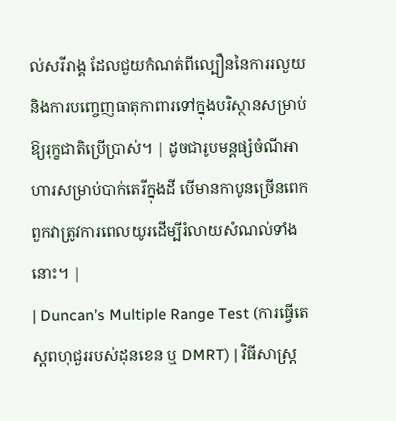ល់សរីរាង្គ ដែលជួយកំណត់ពីល្បឿននៃការរលួយ និងការបញ្ចេញធាតុកាពារទៅក្នុងបរិស្ថានសម្រាប់ឱ្យរុក្ខជាតិប្រើប្រាស់។ | ដូចជារូបមន្តផ្សំចំណីអាហារសម្រាប់បាក់តេរីក្នុងដី បើមានកាបូនច្រើនពេក ពួកវាត្រូវការពេលយូរដើម្បីរំលាយសំណល់ទាំងនោះ។ |
| Duncan’s Multiple Range Test (ការធ្វើតេស្តពហុជួររបស់ដុនខេន ឬ DMRT) | វិធីសាស្ត្រ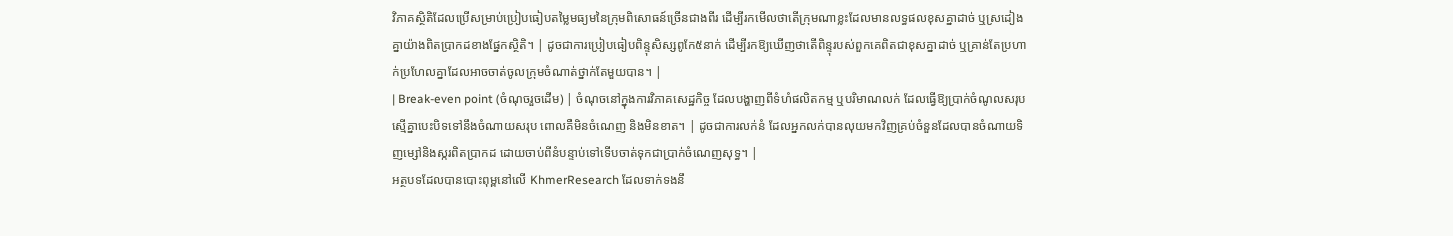វិភាគស្ថិតិដែលប្រើសម្រាប់ប្រៀបធៀបតម្លៃមធ្យមនៃក្រុមពិសោធន៍ច្រើនជាងពីរ ដើម្បីរកមើលថាតើក្រុមណាខ្លះដែលមានលទ្ធផលខុសគ្នាដាច់ ឬស្រដៀងគ្នាយ៉ាងពិតប្រាកដខាងផ្នែកស្ថិតិ។ | ដូចជាការប្រៀបធៀបពិន្ទុសិស្សពូកែ៥នាក់ ដើម្បីរកឱ្យឃើញថាតើពិន្ទុរបស់ពួកគេពិតជាខុសគ្នាដាច់ ឬគ្រាន់តែប្រហាក់ប្រហែលគ្នាដែលអាចចាត់ចូលក្រុមចំណាត់ថ្នាក់តែមួយបាន។ |
| Break-even point (ចំណុចរួចដើម) | ចំណុចនៅក្នុងការវិភាគសេដ្ឋកិច្ច ដែលបង្ហាញពីទំហំផលិតកម្ម ឬបរិមាណលក់ ដែលធ្វើឱ្យប្រាក់ចំណូលសរុបស្មើគ្នាបេះបិទទៅនឹងចំណាយសរុប ពោលគឺមិនចំណេញ និងមិនខាត។ | ដូចជាការលក់នំ ដែលអ្នកលក់បានលុយមកវិញគ្រប់ចំនួនដែលបានចំណាយទិញម្សៅនិងស្ករពិតប្រាកដ ដោយចាប់ពីនំបន្ទាប់ទៅទើបចាត់ទុកជាប្រាក់ចំណេញសុទ្ធ។ |
អត្ថបទដែលបានបោះពុម្ពនៅលើ KhmerResearch ដែលទាក់ទងនឹ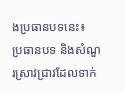ងប្រធានបទនេះ៖
ប្រធានបទ និងសំណួរស្រាវជ្រាវដែលទាក់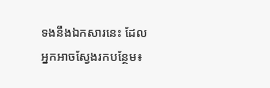ទងនឹងឯកសារនេះ ដែលអ្នកអាចស្វែងរកបន្ថែម៖